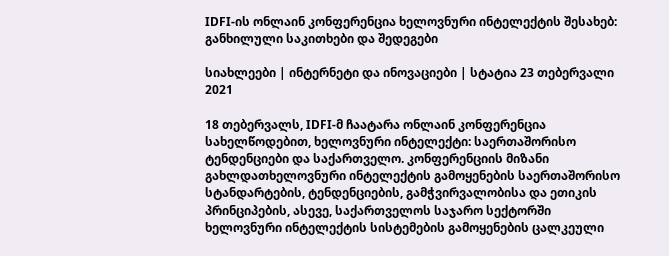IDFI-ის ონლაინ კონფერენცია ხელოვნური ინტელექტის შესახებ: განხილული საკითხები და შედეგები

სიახლეები | ინტერნეტი და ინოვაციები | სტატია 23 თებერვალი 2021

18 თებერვალს, IDFI-მ ჩაატარა ონლაინ კონფერენცია სახელწოდებით, ხელოვნური ინტელექტი: საერთაშორისო ტენდენციები და საქართველო. კონფერენციის მიზანი გახლდათხელოვნური ინტელექტის გამოყენების საერთაშორისო სტანდარტების, ტენდენციების, გამჭვირვალობისა და ეთიკის პრინციპების, ასევე, საქართველოს საჯარო სექტორში ხელოვნური ინტელექტის სისტემების გამოყენების ცალკეული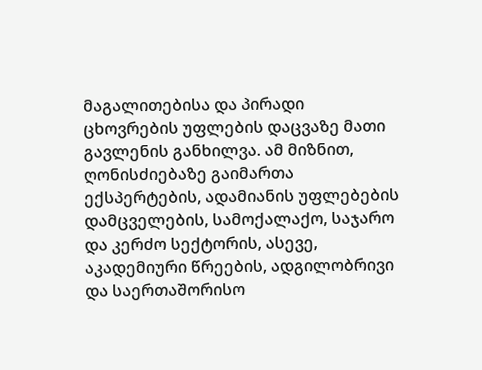მაგალითებისა და პირადი ცხოვრების უფლების დაცვაზე მათი გავლენის განხილვა. ამ მიზნით, ღონისძიებაზე გაიმართა ექსპერტების, ადამიანის უფლებების დამცველების, სამოქალაქო, საჯარო და კერძო სექტორის, ასევე, აკადემიური წრეების, ადგილობრივი და საერთაშორისო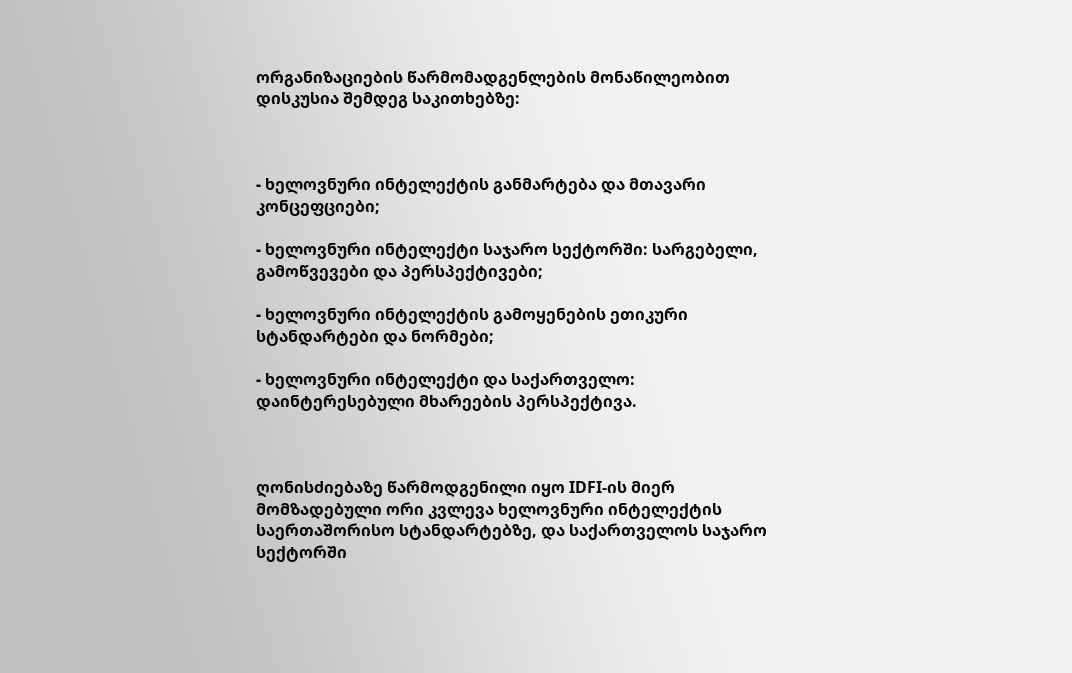ორგანიზაციების წარმომადგენლების მონაწილეობით დისკუსია შემდეგ საკითხებზე:



- ხელოვნური ინტელექტის განმარტება და მთავარი კონცეფციები;

- ხელოვნური ინტელექტი საჯარო სექტორში: სარგებელი, გამოწვევები და პერსპექტივები;

- ხელოვნური ინტელექტის გამოყენების ეთიკური სტანდარტები და ნორმები;

- ხელოვნური ინტელექტი და საქართველო: დაინტერესებული მხარეების პერსპექტივა.



ღონისძიებაზე წარმოდგენილი იყო IDFI-ის მიერ მომზადებული ორი კვლევა ხელოვნური ინტელექტის საერთაშორისო სტანდარტებზე, და საქართველოს საჯარო სექტორში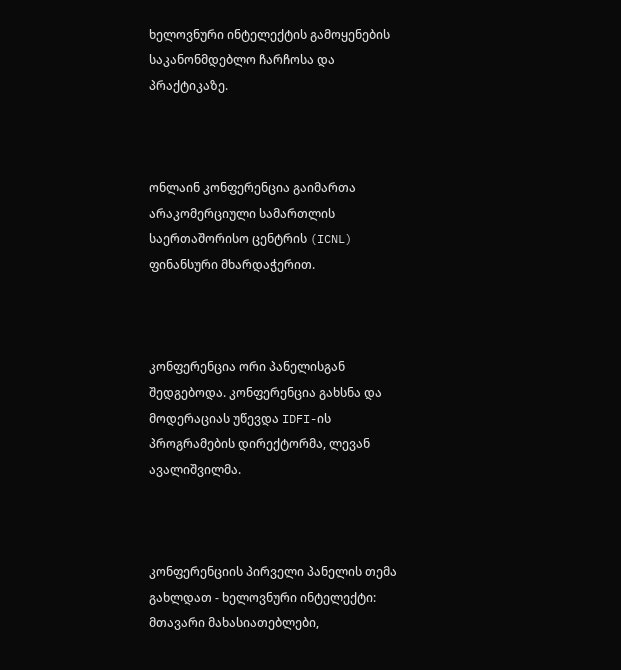ხელოვნური ინტელექტის გამოყენების საკანონმდებლო ჩარჩოსა და პრაქტიკაზე.



ონლაინ კონფერენცია გაიმართა არაკომერციული სამართლის საერთაშორისო ცენტრის (ICNL) ფინანსური მხარდაჭერით.



კონფერენცია ორი პანელისგან შედგებოდა. კონფერენცია გახსნა და მოდერაციას უწევდა IDFI-ის პროგრამების დირექტორმა, ლევან ავალიშვილმა.



კონფერენციის პირველი პანელის თემა გახლდათ - ხელოვნური ინტელექტი: მთავარი მახასიათებლები,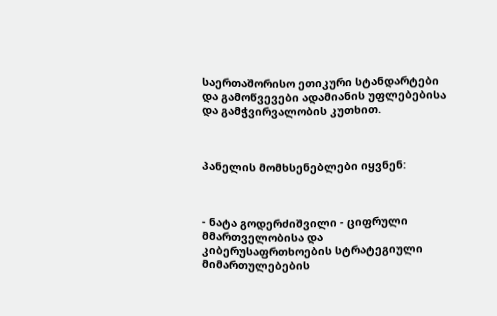საერთაშორისო ეთიკური სტანდარტები და გამოწვევები ადამიანის უფლებებისა და გამჭვირვალობის კუთხით.



პანელის მომხსენებლები იყვნენ:



- ნატა გოდერძიშვილი - ციფრული მმართველობისა და კიბერუსაფრთხოების სტრატეგიული მიმართულებების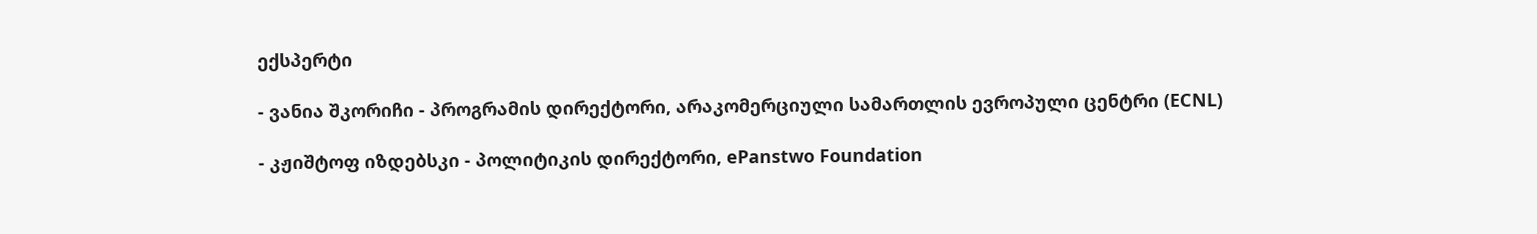ექსპერტი

- ვანია შკორიჩი - პროგრამის დირექტორი, არაკომერციული სამართლის ევროპული ცენტრი (ECNL)

- კჟიშტოფ იზდებსკი - პოლიტიკის დირექტორი, ePanstwo Foundation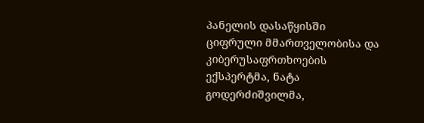პანელის დასაწყისში ციფრული მმართველობისა და კიბერუსაფრთხოების ექსპერტმა, ნატა გოდერძიშვილმა,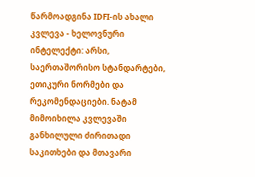წარმოადგინა IDFI-ის ახალი კვლევა - ხელოვნური ინტელექტი: არსი, საერთაშორისო სტანდარტები, ეთიკური ნორმები და რეკომენდაციები. ნატამ მიმოიხილა კვლევაში განხილული ძირითადი საკითხები და მთავარი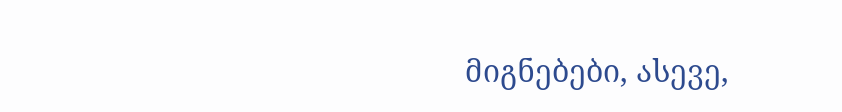მიგნებები, ასევე,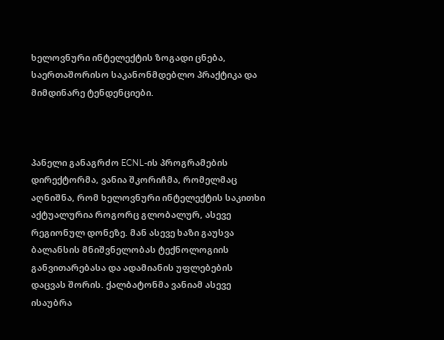ხელოვნური ინტელექტის ზოგადი ცნება, საერთაშორისო საკანონმდებლო პრაქტიკა და მიმდინარე ტენდენციები.



პანელი განაგრძო ECNL-ის პროგრამების დირექტორმა, ვანია შკორიჩმა, რომელმაც აღნიშნა, რომ ხელოვნური ინტელექტის საკითხი აქტუალურია როგორც გლობალურ, ასევე რეგიონულ დონეზე. მან ასევე ხაზი გაუსვა ბალანსის მნიშვნელობას ტექნოლოგიის განვითარებასა და ადამიანის უფლებების დაცვას შორის. ქალბატონმა ვანიამ ასევე ისაუბრა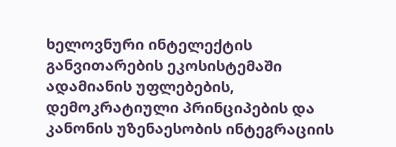ხელოვნური ინტელექტის განვითარების ეკოსისტემაში ადამიანის უფლებების, დემოკრატიული პრინციპების და კანონის უზენაესობის ინტეგრაციის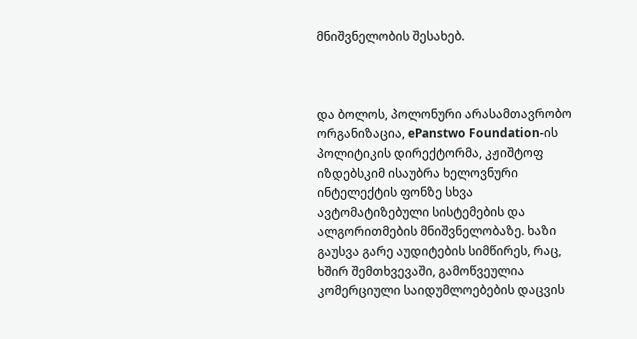მნიშვნელობის შესახებ.



და ბოლოს, პოლონური არასამთავრობო ორგანიზაცია, ePanstwo Foundation-ის პოლიტიკის დირექტორმა, კჟიშტოფ იზდებსკიმ ისაუბრა ხელოვნური ინტელექტის ფონზე სხვა ავტომატიზებული სისტემების და ალგორითმების მნიშვნელობაზე. ხაზი გაუსვა გარე აუდიტების სიმწირეს, რაც, ხშირ შემთხვევაში, გამოწვეულია კომერციული საიდუმლოებების დაცვის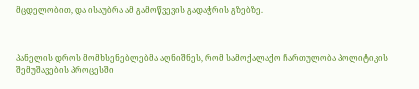მცდელობით, და ისაუბრა ამ გამოწვევის გადაჭრის გზებზე.



პანელის დროს მომხსენებლებმა აღნიშნეს, რომ სამოქალაქო ჩართულობა პოლიტიკის შემუშავების პროცესში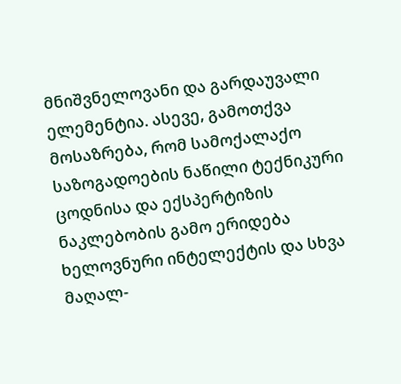მნიშვნელოვანი და გარდაუვალი ელემენტია. ასევე, გამოთქვა მოსაზრება, რომ სამოქალაქო საზოგადოების ნაწილი ტექნიკური ცოდნისა და ექსპერტიზის ნაკლებობის გამო ერიდება ხელოვნური ინტელექტის და სხვა მაღალ-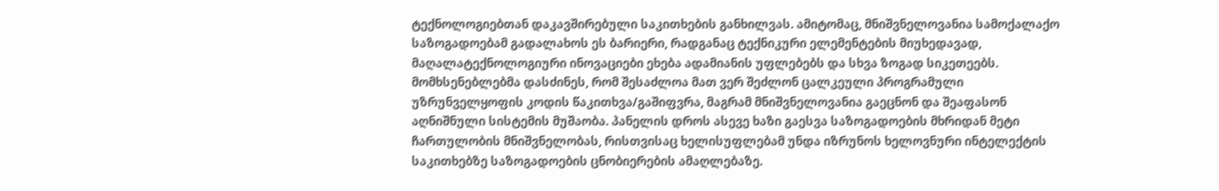ტექნოლოგიებთან დაკავშირებული საკითხების განხილვას. ამიტომაც, მნიშვნელოვანია სამოქალაქო საზოგადოებამ გადალახოს ეს ბარიერი, რადგანაც ტექნიკური ელემენტების მიუხედავად, მაღალატექნოლოგიური ინოვაციები ეხება ადამიანის უფლებებს და სხვა ზოგად სიკეთეებს. მომხსენებლებმა დასძინეს, რომ შესაძლოა მათ ვერ შეძლონ ცალკეული პროგრამული უზრუნველყოფის კოდის წაკითხვა/გაშიფვრა, მაგრამ მნიშვნელოვანია გაეცნონ და შეაფასონ აღნიშნული სისტემის მუშაობა. პანელის დროს ასევე ხაზი გაესვა საზოგადოების მხრიდან მეტი ჩართულობის მნიშვნელობას, რისთვისაც ხელისუფლებამ უნდა იზრუნოს ხელოვნური ინტელექტის საკითხებზე საზოგადოების ცნობიერების ამაღლებაზე.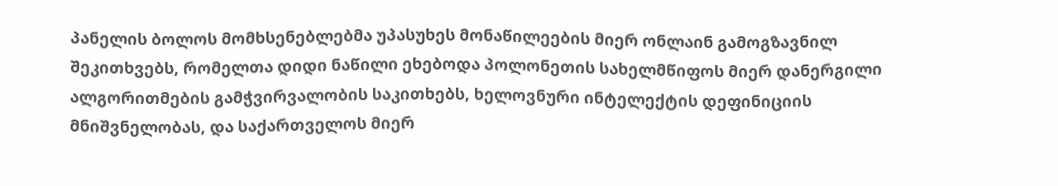პანელის ბოლოს მომხსენებლებმა უპასუხეს მონაწილეების მიერ ონლაინ გამოგზავნილ შეკითხვებს, რომელთა დიდი ნაწილი ეხებოდა პოლონეთის სახელმწიფოს მიერ დანერგილი ალგორითმების გამჭვირვალობის საკითხებს, ხელოვნური ინტელექტის დეფინიციის მნიშვნელობას, და საქართველოს მიერ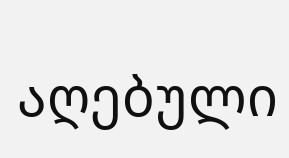აღებული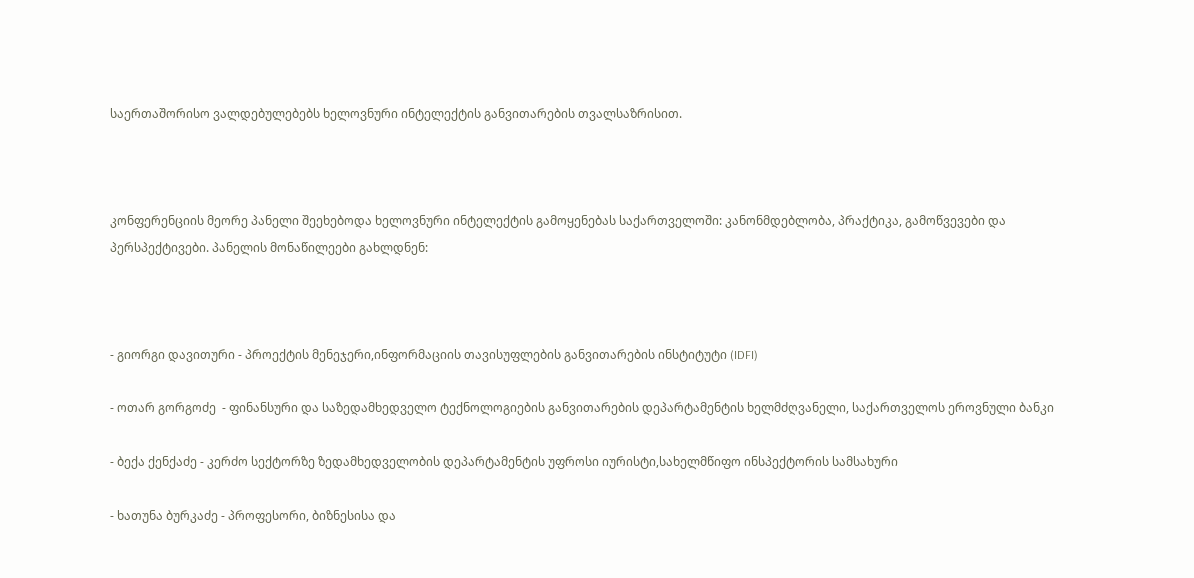საერთაშორისო ვალდებულებებს ხელოვნური ინტელექტის განვითარების თვალსაზრისით.



კონფერენციის მეორე პანელი შეეხებოდა ხელოვნური ინტელექტის გამოყენებას საქართველოში: კანონმდებლობა, პრაქტიკა, გამოწვევები და პერსპექტივები. პანელის მონაწილეები გახლდნენ:



- გიორგი დავითური - პროექტის მენეჯერი,ინფორმაციის თავისუფლების განვითარების ინსტიტუტი (IDFI)

- ოთარ გორგოძე  - ფინანსური და საზედამხედველო ტექნოლოგიების განვითარების დეპარტამენტის ხელმძღვანელი, საქართველოს ეროვნული ბანკი

- ბექა ქენქაძე - კერძო სექტორზე ზედამხედველობის დეპარტამენტის უფროსი იურისტი,სახელმწიფო ინსპექტორის სამსახური

- ხათუნა ბურკაძე - პროფესორი, ბიზნესისა და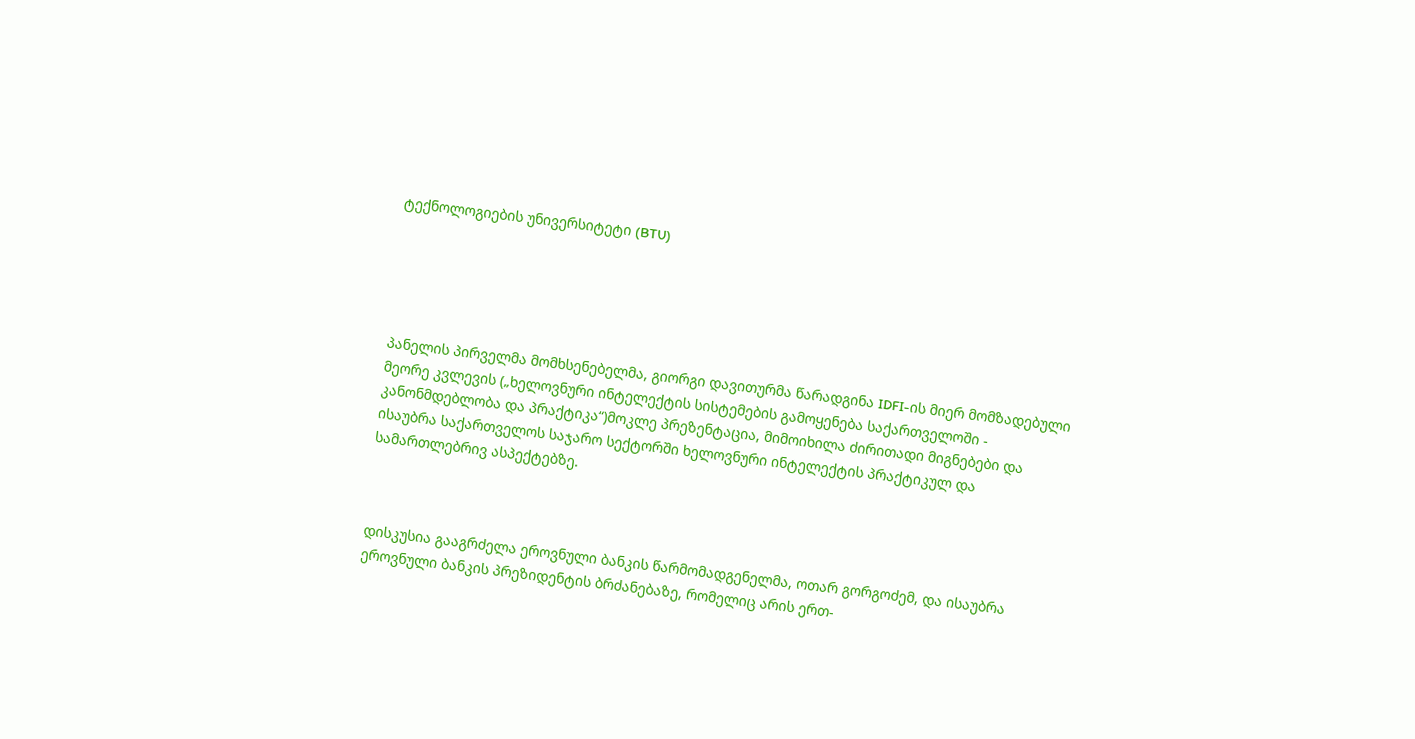ტექნოლოგიების უნივერსიტეტი (BTU)





პანელის პირველმა მომხსენებელმა, გიორგი დავითურმა წარადგინა IDFI-ის მიერ მომზადებული მეორე კვლევის („ხელოვნური ინტელექტის სისტემების გამოყენება საქართველოში - კანონმდებლობა და პრაქტიკა“)მოკლე პრეზენტაცია, მიმოიხილა ძირითადი მიგნებები და ისაუბრა საქართველოს საჯარო სექტორში ხელოვნური ინტელექტის პრაქტიკულ და სამართლებრივ ასპექტებზე.



დისკუსია გააგრძელა ეროვნული ბანკის წარმომადგენელმა, ოთარ გორგოძემ, და ისაუბრა ეროვნული ბანკის პრეზიდენტის ბრძანებაზე, რომელიც არის ერთ-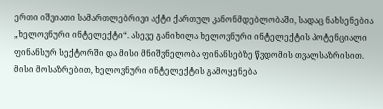ერთი იშვიათი სამართლებრივი აქტი ქართულ კანონმდებლობაში, სადაც ნახსენებია „ხელოვნური ინტელექტი“. ასევე განიხილა ხელოვნური ინტელექტის პოტენციალი ფინანსურ სექტორში და მისი მნიშვნელობა ფინანსებზე წვდომის თვალსაზრისით. მისი მოსაზრებით, ხელოვნური ინტელექტის გამოყენება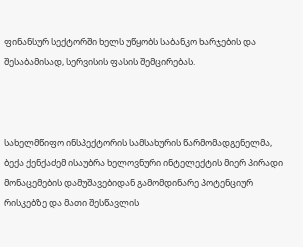ფინანსურ სექტორში ხელს უწყობს საბანკო ხარჯების და შესაბამისად, სერვისის ფასის შემცირებას.



სახელმწიფო ინსპექტორის სამსახურის წარმომადგენელმა, ბექა ქენქაძემ ისაუბრა ხელოვნური ინტელექტის მიერ პირადი მონაცემების დამუშავებიდან გამომდინარე პოტენციურ რისკებზე და მათი შესწავლის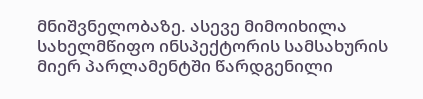მნიშვნელობაზე. ასევე მიმოიხილა სახელმწიფო ინსპექტორის სამსახურის მიერ პარლამენტში წარდგენილი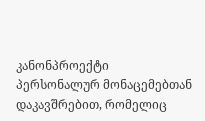კანონპროექტი პერსონალურ მონაცემებთან დაკავშრებით, რომელიც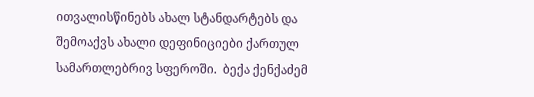ითვალისწინებს ახალ სტანდარტებს და შემოაქვს ახალი დეფინიციები ქართულ სამართლებრივ სფეროში.  ბექა ქენქაძემ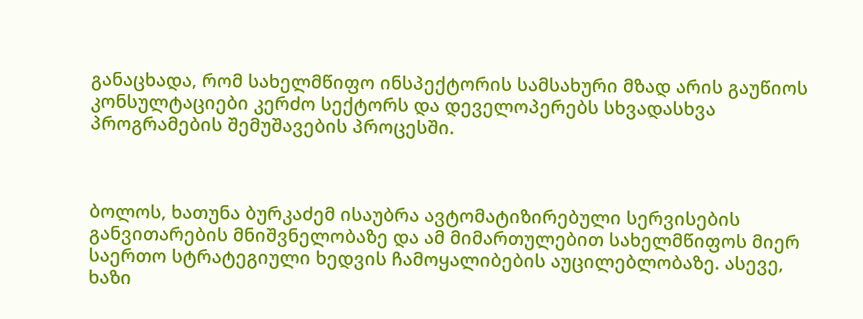განაცხადა, რომ სახელმწიფო ინსპექტორის სამსახური მზად არის გაუწიოს კონსულტაციები კერძო სექტორს და დეველოპერებს სხვადასხვა პროგრამების შემუშავების პროცესში.



ბოლოს, ხათუნა ბურკაძემ ისაუბრა ავტომატიზირებული სერვისების განვითარების მნიშვნელობაზე და ამ მიმართულებით სახელმწიფოს მიერ საერთო სტრატეგიული ხედვის ჩამოყალიბების აუცილებლობაზე. ასევე, ხაზი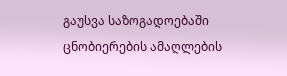გაუსვა საზოგადოებაში ცნობიერების ამაღლების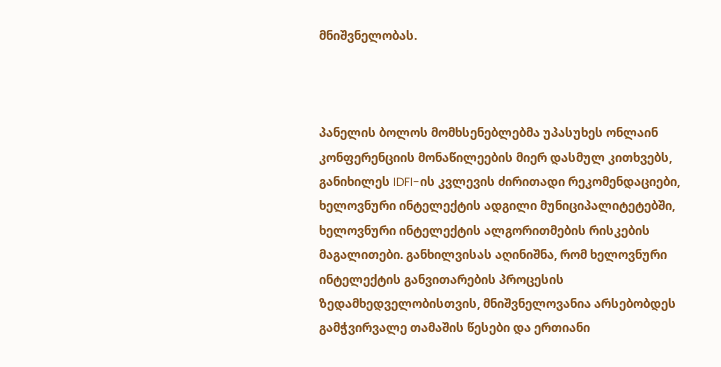მნიშვნელობას.



პანელის ბოლოს მომხსენებლებმა უპასუხეს ონლაინ კონფერენციის მონაწილეების მიერ დასმულ კითხვებს, განიხილეს IDFI-ის კვლევის ძირითადი რეკომენდაციები, ხელოვნური ინტელექტის ადგილი მუნიციპალიტეტებში, ხელოვნური ინტელექტის ალგორითმების რისკების მაგალითები. განხილვისას აღინიშნა, რომ ხელოვნური ინტელექტის განვითარების პროცესის ზედამხედველობისთვის, მნიშვნელოვანია არსებობდეს გამჭვირვალე თამაშის წესები და ერთიანი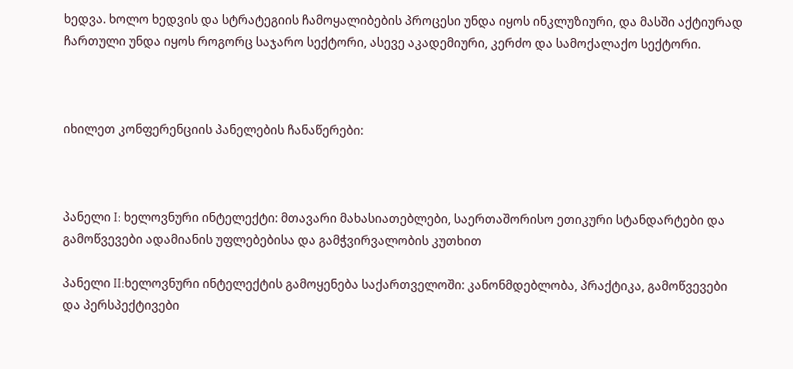ხედვა. ხოლო ხედვის და სტრატეგიის ჩამოყალიბების პროცესი უნდა იყოს ინკლუზიური, და მასში აქტიურად ჩართული უნდა იყოს როგორც საჯარო სექტორი, ასევე აკადემიური, კერძო და სამოქალაქო სექტორი.



იხილეთ კონფერენციის პანელების ჩანაწერები:



პანელი I: ხელოვნური ინტელექტი: მთავარი მახასიათებლები, საერთაშორისო ეთიკური სტანდარტები და გამოწვევები ადამიანის უფლებებისა და გამჭვირვალობის კუთხით

პანელი II:ხელოვნური ინტელექტის გამოყენება საქართველოში: კანონმდებლობა, პრაქტიკა, გამოწვევები და პერსპექტივები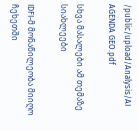/public/upload/Analysis/AI AGENDA GEO.pdf

სხვა მასალები ამ თემაზე
სიახლეები

IDFI-მ მონაწილეობა მიიღო ჩეხეთში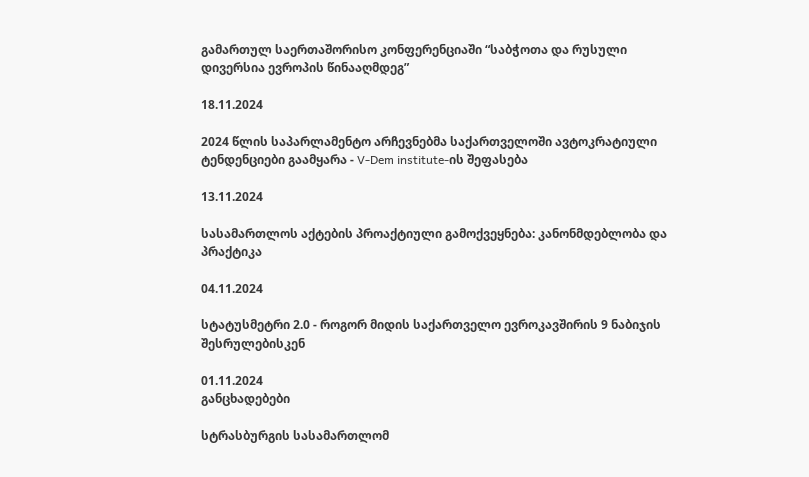გამართულ საერთაშორისო კონფერენციაში “საბჭოთა და რუსული დივერსია ევროპის წინააღმდეგ”

18.11.2024

2024 წლის საპარლამენტო არჩევნებმა საქართველოში ავტოკრატიული ტენდენციები გაამყარა - V-Dem institute-ის შეფასება

13.11.2024

სასამართლოს აქტების პროაქტიული გამოქვეყნება: კანონმდებლობა და პრაქტიკა

04.11.2024

სტატუსმეტრი 2.0 - როგორ მიდის საქართველო ევროკავშირის 9 ნაბიჯის შესრულებისკენ

01.11.2024
განცხადებები

სტრასბურგის სასამართლომ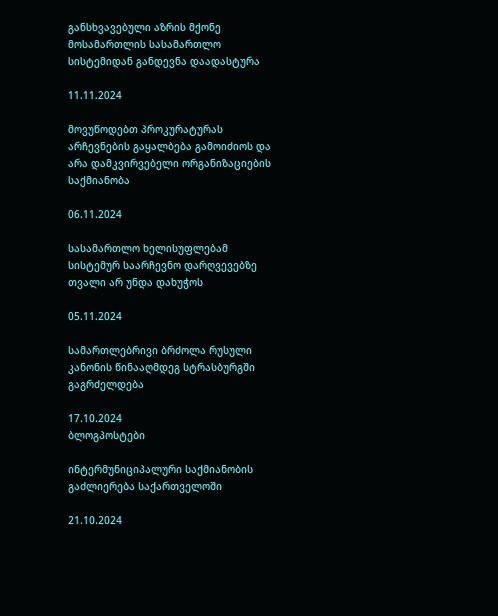განსხვავებული აზრის მქონე მოსამართლის სასამართლო სისტემიდან განდევნა დაადასტურა

11.11.2024

მოვუწოდებთ პროკურატურას არჩევნების გაყალბება გამოიძიოს და არა დამკვირვებელი ორგანიზაციების საქმიანობა

06.11.2024

სასამართლო ხელისუფლებამ სისტემურ საარჩევნო დარღვევებზე თვალი არ უნდა დახუჭოს

05.11.2024

სამართლებრივი ბრძოლა რუსული კანონის წინააღმდეგ სტრასბურგში გაგრძელდება

17.10.2024
ბლოგპოსტები

ინტერმუნიციპალური საქმიანობის გაძლიერება საქართველოში

21.10.2024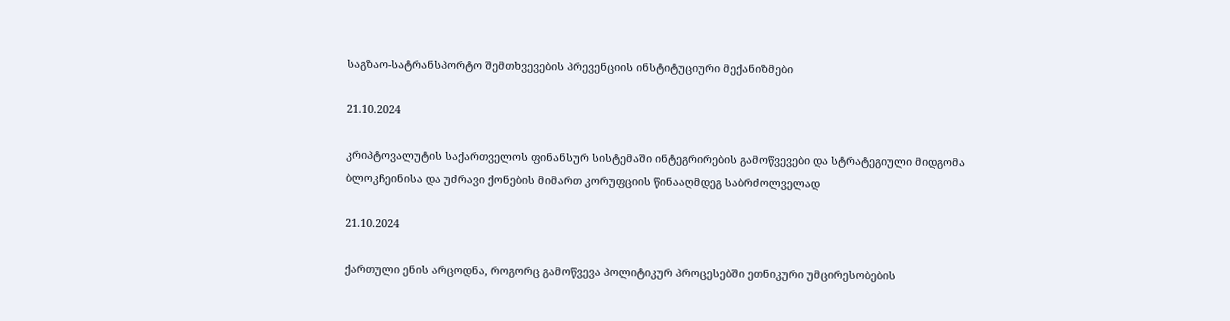საგზაო-სატრანსპორტო შემთხვევების პრევენციის ინსტიტუციური მექანიზმები

21.10.2024

კრიპტოვალუტის საქართველოს ფინანსურ სისტემაში ინტეგრირების გამოწვევები და სტრატეგიული მიდგომა ბლოკჩეინისა და უძრავი ქონების მიმართ კორუფციის წინააღმდეგ საბრძოლველად

21.10.2024

ქართული ენის არცოდნა, როგორც გამოწვევა პოლიტიკურ პროცესებში ეთნიკური უმცირესობების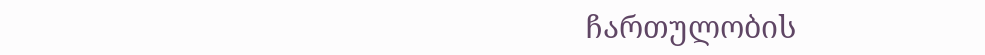ჩართულობის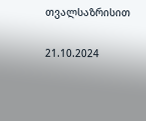თვალსაზრისით

21.10.2024